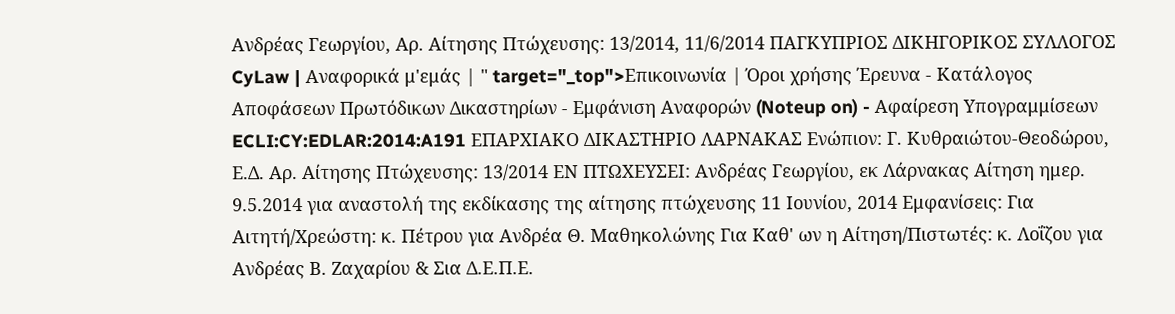Ανδρέας Γεωργίου, Αρ. Αίτησης Πτώχευσης: 13/2014, 11/6/2014 ΠΑΓΚΥΠΡΙΟΣ ΔΙΚΗΓΟΡΙΚΟΣ ΣΥΛΛΟΓΟΣ CyLaw | Αναφορικά μ'εμάς | " target="_top">Επικοινωνία | Όροι χρήσης Έρευνα - Κατάλογος Αποφάσεων Πρωτόδικων Δικαστηρίων - Εμφάνιση Αναφορών (Noteup on) - Αφαίρεση Υπογραμμίσεων ECLI:CY:EDLAR:2014:A191 ΕΠΑΡΧΙΑΚΟ ΔΙΚΑΣΤΗΡΙΟ ΛΑΡΝΑΚΑΣ Ενώπιον: Γ. Κυθραιώτου-Θεοδώρου, Ε.Δ. Αρ. Αίτησης Πτώχευσης: 13/2014 ΕΝ ΠΤΩΧΕΥΣΕΙ: Ανδρέας Γεωργίου, εκ Λάρνακας Αίτηση ημερ. 9.5.2014 για αναστολή της εκδίκασης της αίτησης πτώχευσης 11 Ιουνίου, 2014 Εμφανίσεις: Για Αιτητή/Χρεώστη: κ. Πέτρου για Ανδρέα Θ. Μαθηκολώνης Για Καθ' ων η Αίτηση/Πιστωτές: κ. Λοΐζου για Ανδρέας Β. Ζαχαρίου & Σια Δ.Ε.Π.Ε.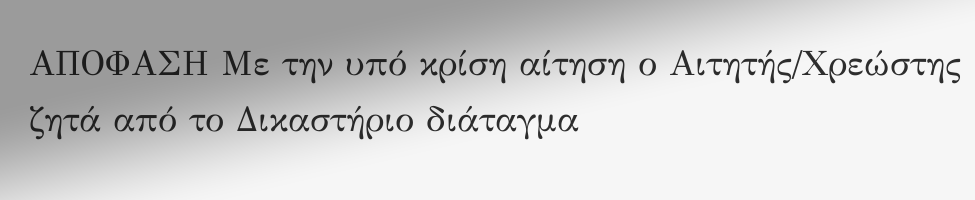ΑΠΟΦΑΣΗ Με την υπό κρίση αίτηση ο Αιτητής/Χρεώστης ζητά από το Δικαστήριο διάταγμα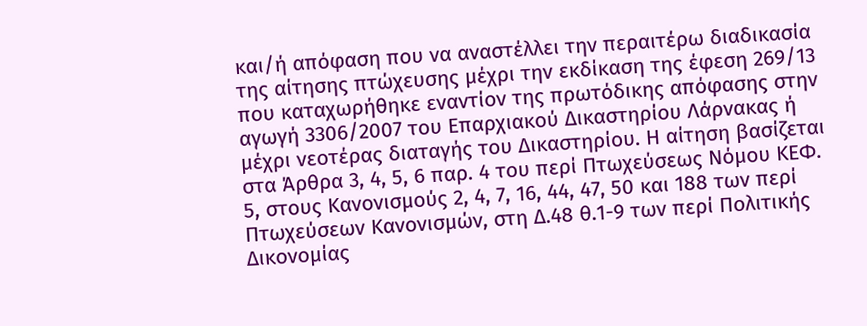και/ή απόφαση που να αναστέλλει την περαιτέρω διαδικασία της αίτησης πτώχευσης μέχρι την εκδίκαση της έφεση 269/13 που καταχωρήθηκε εναντίον της πρωτόδικης απόφασης στην αγωγή 3306/2007 του Επαρχιακού Δικαστηρίου Λάρνακας ή μέχρι νεοτέρας διαταγής του Δικαστηρίου. Η αίτηση βασίζεται στα Άρθρα 3, 4, 5, 6 παρ. 4 του περί Πτωχεύσεως Νόμου ΚΕΦ. 5, στους Κανονισμούς 2, 4, 7, 16, 44, 47, 50 και 188 των περί Πτωχεύσεων Κανονισμών, στη Δ.48 θ.1-9 των περί Πολιτικής Δικονομίας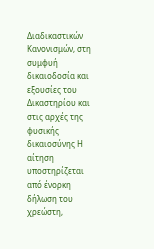Διαδικαστικών Κανονισμών, στη συμφυή δικαιοδοσία και εξουσίες του Δικαστηρίου και στις αρχές της φυσικής δικαιοσύνης Η αίτηση υποστηρίζεται από ένορκη δήλωση του χρεώστη,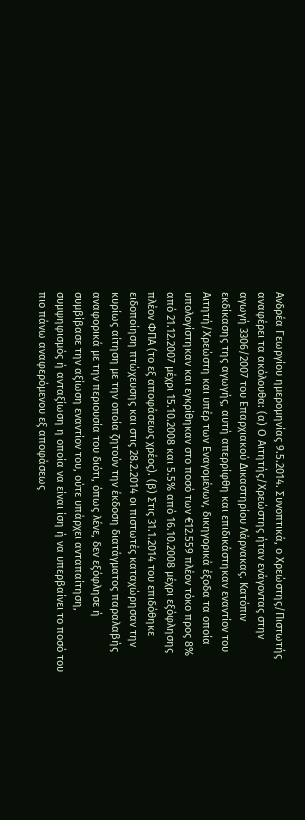Ανδρέα Γεωργίου ημερομηνίας 9.5.2014. Συνοπτικά, ο Χρεώστης/Πιστωτής αναφέρει τα ακόλουθα: (α) Ο Αιτητής/Χρεώστης ήταν ενάγοντας στην αγωγή 3306/2007 του Επαρχιακού Δικαστηρίου Λάρνακας. Κατόπιν εκδίκασης της αγωγής, αυτή απερρίφθη και επιδικάστηκαν εναντίον του Αιτητή/Χρεώστη και υπέρ των Εναγομένων, δικηγορικά έξοδα τα οποία υπολογίστηκαν και εγκρίθηκαν στο ποσό των €12.559 πλέον τόκο προς 8% από 21.12.2007 μέχρι 15.10.2008 και 5.5% από 16.10.2008 μέχρι εξόφλησης πλέον ΦΠΑ (το εξ αποφάσεως χρέος). (β) Στις 31.1.2014 του επιδόθηκε ειδοποίηση πτώχευσης και στις 28.2.2014 οι πιστωτές καταχώρησαν την κυρίως αίτηση με την οποία ζητούν την έκδοση διατάγματος παραλαβής αναφορικά με την περιουσία του διότι, όπως λένε, δεν εξόφλησε ή συμβίβασε την αξίωση εναντίον του, ούτε υπάρχει ανταπαίτηση, συμψηφισμός ή ανταξίωση η οποία να είναι ίση ή να υπερβαίνει το ποσό του πιο πάνω αναφερόμενου εξ αποφάσεως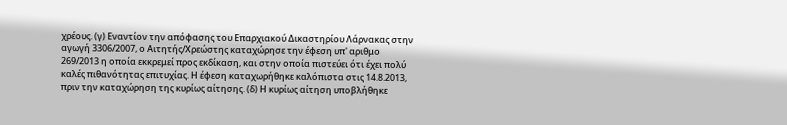χρέους. (γ) Εναντίον την απόφασης του Επαρχιακού Δικαστηρίου Λάρνακας στην αγωγή 3306/2007, ο Αιτητής/Χρεώστης καταχώρησε την έφεση υπ' αριθμο 269/2013 η οποία εκκρεμεί προς εκδίκαση, και στην οποία πιστεύει ότι έχει πολύ καλές πιθανότητας επιτυχίας. Η έφεση καταχωρήθηκε καλόπιστα στις 14.8.2013, πριν την καταχώρηση της κυρίως αίτησης. (δ) Η κυρίως αίτηση υποβλήθηκε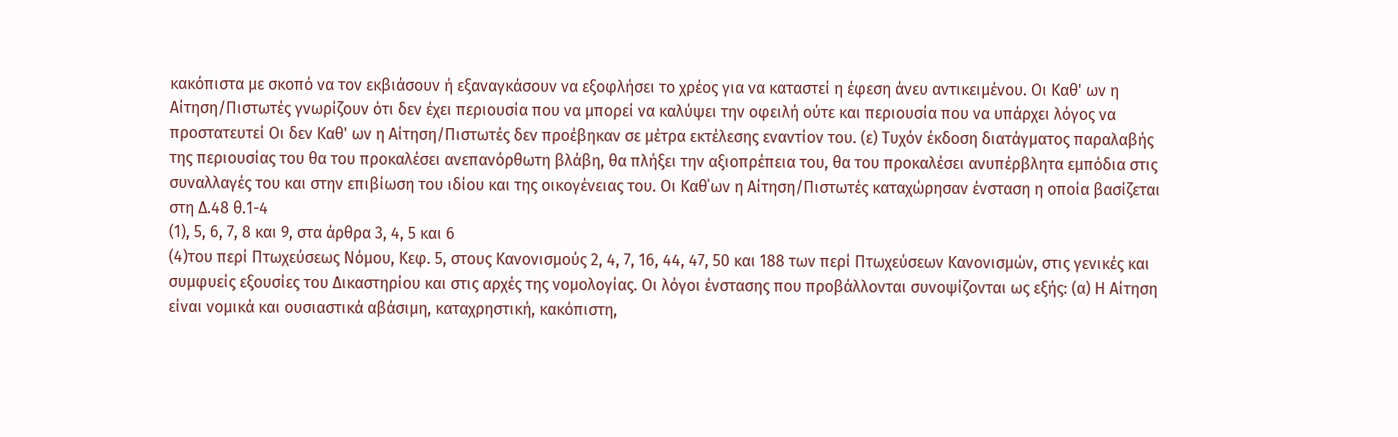κακόπιστα με σκοπό να τον εκβιάσουν ή εξαναγκάσουν να εξοφλήσει το χρέος για να καταστεί η έφεση άνευ αντικειμένου. Οι Καθ' ων η Αίτηση/Πιστωτές γνωρίζουν ότι δεν έχει περιουσία που να μπορεί να καλύψει την οφειλή ούτε και περιουσία που να υπάρχει λόγος να προστατευτεί Οι δεν Καθ' ων η Αίτηση/Πιστωτές δεν προέβηκαν σε μέτρα εκτέλεσης εναντίον του. (ε) Τυχόν έκδοση διατάγματος παραλαβής της περιουσίας του θα του προκαλέσει ανεπανόρθωτη βλάβη, θα πλήξει την αξιοπρέπεια του, θα του προκαλέσει ανυπέρβλητα εμπόδια στις συναλλαγές του και στην επιβίωση του ιδίου και της οικογένειας του. Οι Καθ΄ων η Αίτηση/Πιστωτές καταχώρησαν ένσταση η οποία βασίζεται στη Δ.48 θ.1-4
(1), 5, 6, 7, 8 και 9, στα άρθρα 3, 4, 5 και 6
(4)του περί Πτωχεύσεως Νόμου, Κεφ. 5, στους Κανονισμούς 2, 4, 7, 16, 44, 47, 50 και 188 των περί Πτωχεύσεων Κανονισμών, στις γενικές και συμφυείς εξουσίες του Δικαστηρίου και στις αρχές της νομολογίας. Οι λόγοι ένστασης που προβάλλονται συνοψίζονται ως εξής: (α) Η Αίτηση είναι νομικά και ουσιαστικά αβάσιμη, καταχρηστική, κακόπιστη,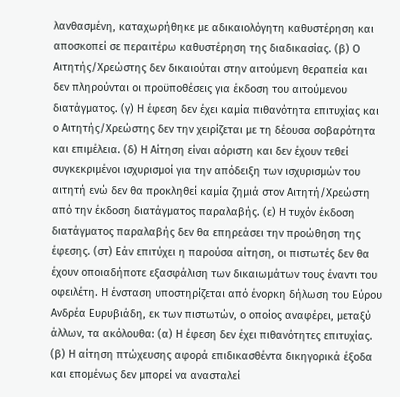λανθασμένη, καταχωρήθηκε με αδικαιολόγητη καθυστέρηση και αποσκοπεί σε περαιτέρω καθυστέρηση της διαδικασίας. (β) Ο Αιτητής/Χρεώστης δεν δικαιούται στην αιτούμενη θεραπεία και δεν πληρούνται οι προϋποθέσεις για έκδοση του αιτούμενου διατάγματος. (γ) Η έφεση δεν έχει καμία πιθανότητα επιτυχίας και ο Αιτητής/Χρεώστης δεν την χειρίζεται με τη δέουσα σοβαρότητα και επιμέλεια. (δ) Η Αίτηση είναι αόριστη και δεν έχουν τεθεί συγκεκριμένοι ισχυρισμοί για την απόδειξη των ισχυρισμών του αιτητή ενώ δεν θα προκληθεί καμία ζημιά στον Αιτητή/Χρεώστη από την έκδοση διατάγματος παραλαβής. (ε) Η τυχόν έκδοση διατάγματος παραλαβής δεν θα επηρεάσει την προώθηση της έφεσης. (στ) Εάν επιτύχει η παρούσα αίτηση, οι πιστωτές δεν θα έχουν οποιαδήποτε εξασφάλιση των δικαιωμάτων τους έναντι του οφειλέτη. Η ένσταση υποστηρίζεται από ένορκη δήλωση του Εύρου Ανδρέα Ευρυβιάδη, εκ των πιστωτών, ο οποίος αναφέρει, μεταξύ άλλων, τα ακόλουθα: (α) Η έφεση δεν έχει πιθανότητες επιτυχίας. (β) Η αίτηση πτώχευσης αφορά επιδικασθέντα δικηγορικά έξοδα και επομένως δεν μπορεί να ανασταλεί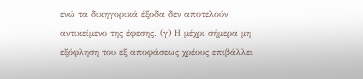ενώ τα δικηγορικά έξοδα δεν αποτελούν αντικείμενο της έφεσης. (γ) Η μέχρι σήμερα μη εξόφληση του εξ αποφάσεως χρέους επιβάλλει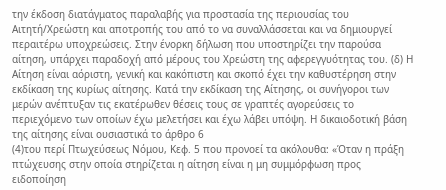την έκδοση διατάγματος παραλαβής για προστασία της περιουσίας του Αιτητή/Χρεώστη και αποτροπής του από το να συναλλάσσεται και να δημιουργεί περαιτέρω υποχρεώσεις. Στην ένορκη δήλωση που υποστηρίζει την παρούσα αίτηση, υπάρχει παραδοχή από μέρους του Χρεώστη της αφερεγγυότητας του. (δ) Η Αίτηση είναι αόριστη, γενική και κακόπιστη και σκοπό έχει την καθυστέρηση στην εκδίκαση της κυρίως αίτησης. Κατά την εκδίκαση της Αίτησης, οι συνήγοροι των μερών ανέπτυξαν τις εκατέρωθεν θέσεις τους σε γραπτές αγορεύσεις το περιεχόμενο των οποίων έχω μελετήσει και έχω λάβει υπόψη. Η δικαιοδοτική βάση της αίτησης είναι ουσιαστικά το άρθρο 6
(4)του περί Πτωχεύσεως Νόμου, Κεφ. 5 που προνοεί τα ακόλουθα: «Όταν η πράξη πτώχευσης στην οποία στηρίζεται η αίτηση είναι η μη συμμόρφωση προς ειδοποίηση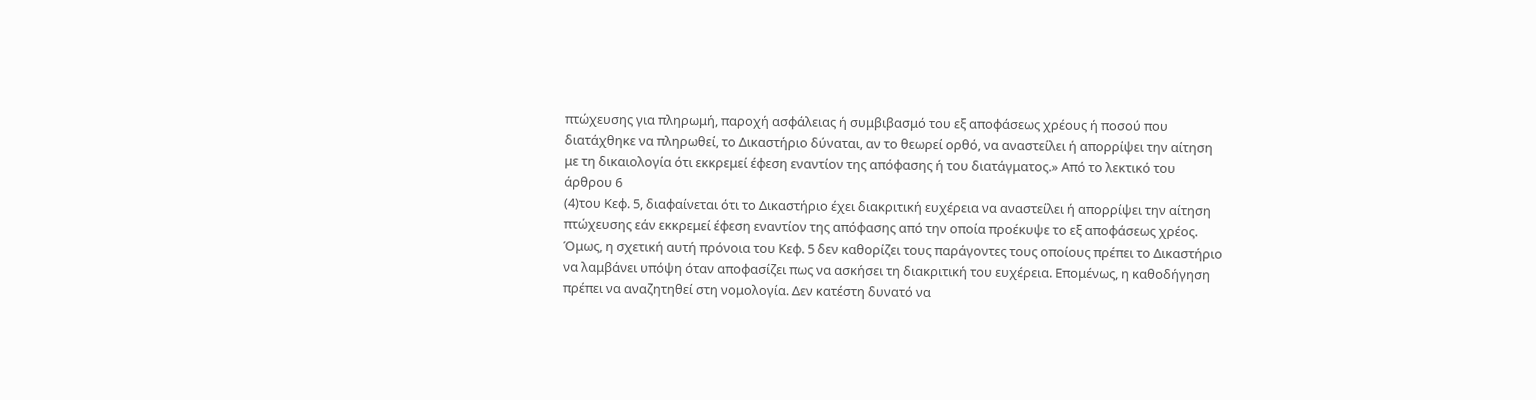πτώχευσης για πληρωμή, παροχή ασφάλειας ή συμβιβασμό του εξ αποφάσεως χρέους ή ποσού που διατάχθηκε να πληρωθεί, το Δικαστήριο δύναται, αν το θεωρεί ορθό, να αναστείλει ή απορρίψει την αίτηση με τη δικαιολογία ότι εκκρεμεί έφεση εναντίον της απόφασης ή του διατάγματος.» Από το λεκτικό του άρθρου 6
(4)του Κεφ. 5, διαφαίνεται ότι το Δικαστήριο έχει διακριτική ευχέρεια να αναστείλει ή απορρίψει την αίτηση πτώχευσης εάν εκκρεμεί έφεση εναντίον της απόφασης από την οποία προέκυψε το εξ αποφάσεως χρέος. Όμως, η σχετική αυτή πρόνοια του Κεφ. 5 δεν καθορίζει τους παράγοντες τους οποίους πρέπει το Δικαστήριο να λαμβάνει υπόψη όταν αποφασίζει πως να ασκήσει τη διακριτική του ευχέρεια. Επομένως, η καθοδήγηση πρέπει να αναζητηθεί στη νομολογία. Δεν κατέστη δυνατό να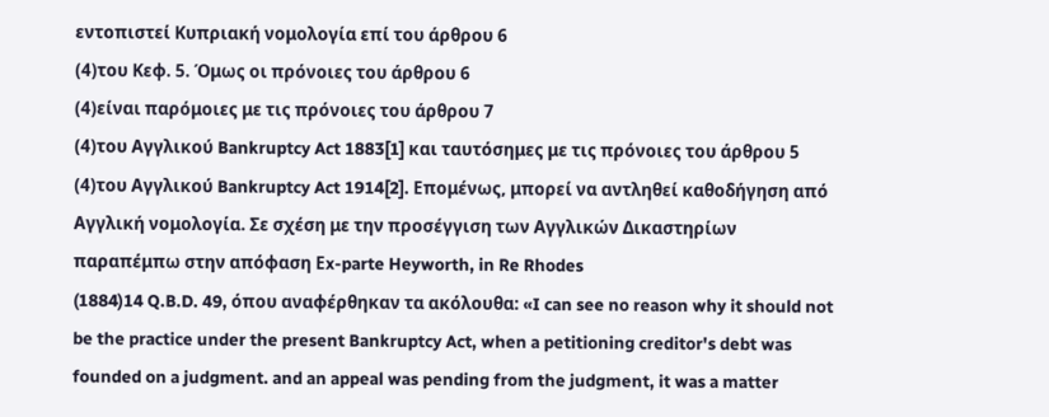εντοπιστεί Κυπριακή νομολογία επί του άρθρου 6
(4)του Κεφ. 5. Όμως οι πρόνοιες του άρθρου 6
(4)είναι παρόμοιες με τις πρόνοιες του άρθρου 7
(4)του Αγγλικού Bankruptcy Act 1883[1] και ταυτόσημες με τις πρόνοιες του άρθρου 5
(4)του Αγγλικού Bankruptcy Act 1914[2]. Επομένως, μπορεί να αντληθεί καθοδήγηση από Αγγλική νομολογία. Σε σχέση με την προσέγγιση των Αγγλικών Δικαστηρίων παραπέμπω στην απόφαση Εx-parte Heyworth, in Re Rhodes
(1884)14 Q.B.D. 49, όπου αναφέρθηκαν τα ακόλουθα: «I can see no reason why it should not be the practice under the present Bankruptcy Act, when a petitioning creditor's debt was founded on a judgment. and an appeal was pending from the judgment, it was a matter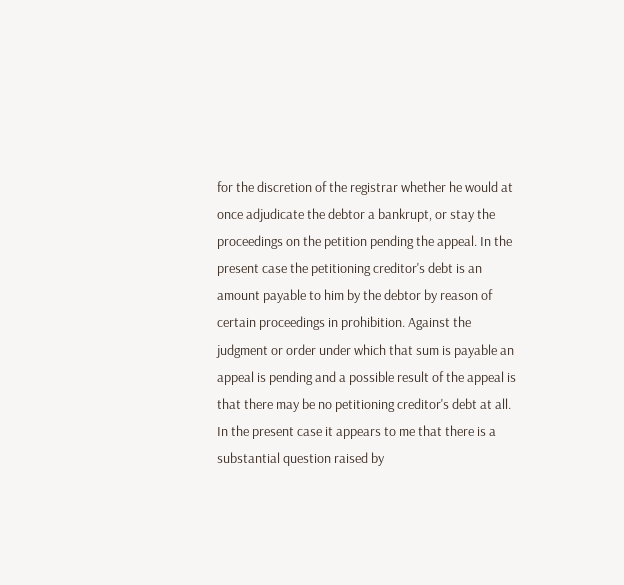for the discretion of the registrar whether he would at once adjudicate the debtor a bankrupt, or stay the proceedings on the petition pending the appeal. In the present case the petitioning creditor's debt is an amount payable to him by the debtor by reason of certain proceedings in prohibition. Against the judgment or order under which that sum is payable an appeal is pending and a possible result of the appeal is that there may be no petitioning creditor's debt at all. In the present case it appears to me that there is a substantial question raised by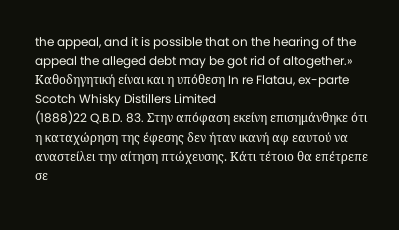the appeal, and it is possible that on the hearing of the appeal the alleged debt may be got rid of altogether.» Καθοδηγητική είναι και η υπόθεση In re Flatau, ex-parte Scotch Whisky Distillers Limited
(1888)22 Q.B.D. 83. Στην απόφαση εκείνη επισημάνθηκε ότι η καταχώρηση της έφεσης δεν ήταν ικανή αφ εαυτού να αναστείλει την αίτηση πτώχευσης. Κάτι τέτοιο θα επέτρεπε σε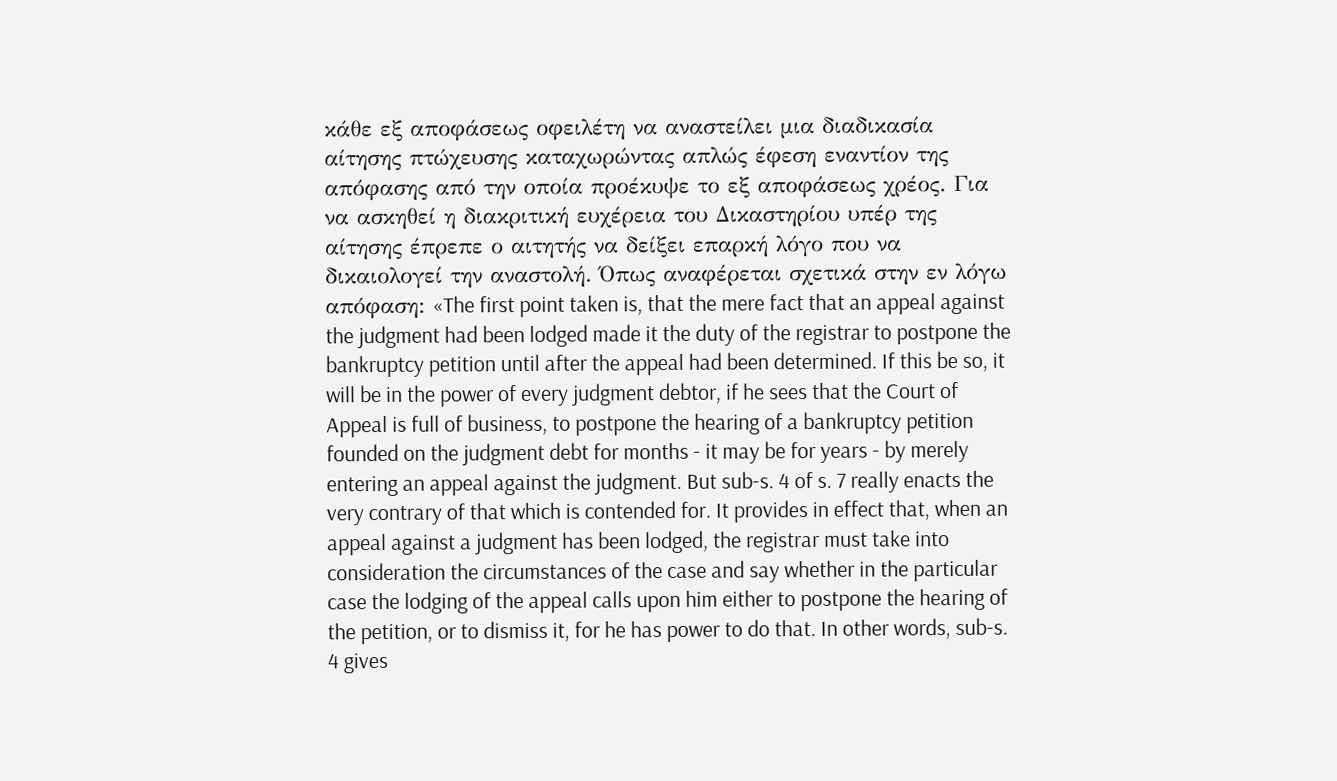κάθε εξ αποφάσεως οφειλέτη να αναστείλει μια διαδικασία αίτησης πτώχευσης καταχωρώντας απλώς έφεση εναντίον της απόφασης από την οποία προέκυψε το εξ αποφάσεως χρέος. Για να ασκηθεί η διακριτική ευχέρεια του Δικαστηρίου υπέρ της αίτησης έπρεπε ο αιτητής να δείξει επαρκή λόγο που να δικαιολογεί την αναστολή. Όπως αναφέρεται σχετικά στην εν λόγω απόφαση: «The first point taken is, that the mere fact that an appeal against the judgment had been lodged made it the duty of the registrar to postpone the bankruptcy petition until after the appeal had been determined. If this be so, it will be in the power of every judgment debtor, if he sees that the Court of Appeal is full of business, to postpone the hearing of a bankruptcy petition founded on the judgment debt for months - it may be for years - by merely entering an appeal against the judgment. But sub-s. 4 of s. 7 really enacts the very contrary of that which is contended for. It provides in effect that, when an appeal against a judgment has been lodged, the registrar must take into consideration the circumstances of the case and say whether in the particular case the lodging of the appeal calls upon him either to postpone the hearing of the petition, or to dismiss it, for he has power to do that. In other words, sub-s. 4 gives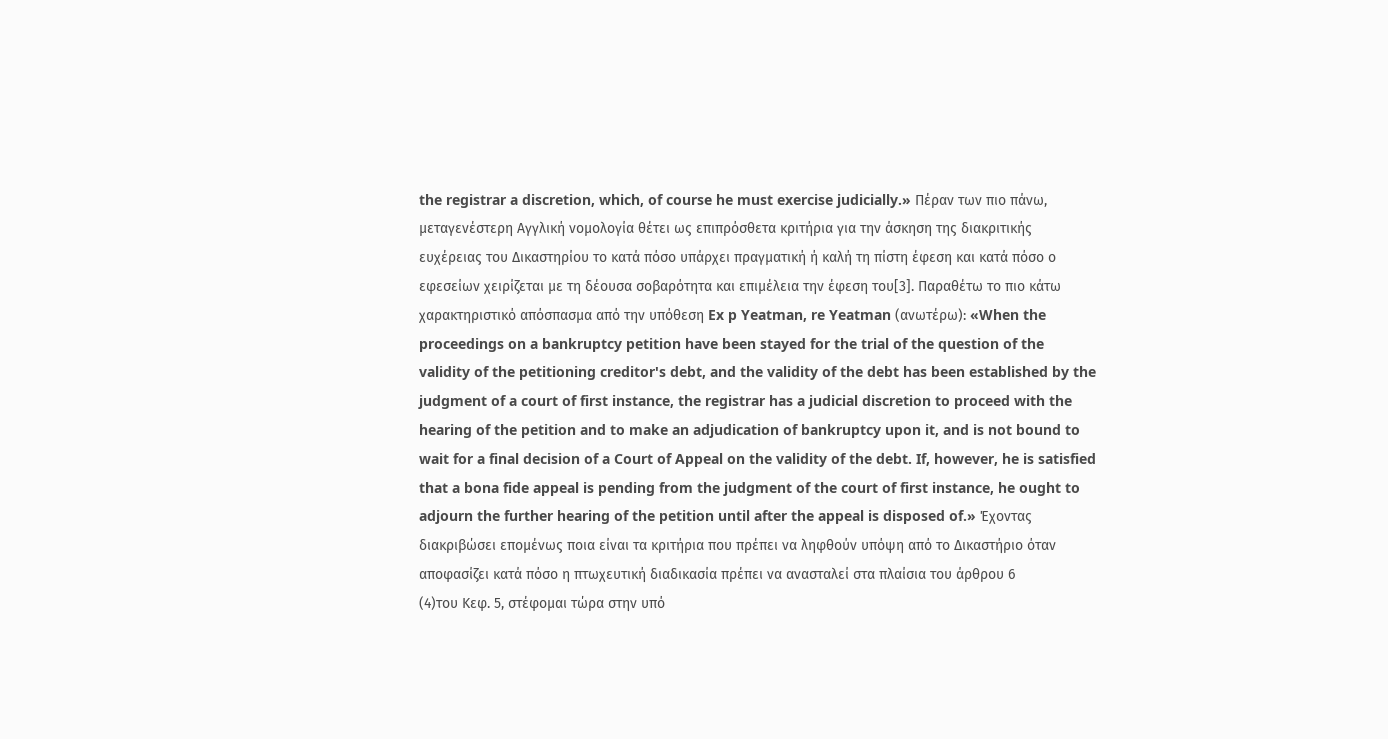the registrar a discretion, which, of course he must exercise judicially.» Πέραν των πιο πάνω, μεταγενέστερη Αγγλική νομολογία θέτει ως επιπρόσθετα κριτήρια για την άσκηση της διακριτικής ευχέρειας του Δικαστηρίου το κατά πόσο υπάρχει πραγματική ή καλή τη πίστη έφεση και κατά πόσο ο εφεσείων χειρίζεται με τη δέουσα σοβαρότητα και επιμέλεια την έφεση του[3]. Παραθέτω το πιο κάτω χαρακτηριστικό απόσπασμα από την υπόθεση Ex p Yeatman, re Yeatman (ανωτέρω): «When the proceedings on a bankruptcy petition have been stayed for the trial of the question of the validity of the petitioning creditor's debt, and the validity of the debt has been established by the judgment of a court of first instance, the registrar has a judicial discretion to proceed with the hearing of the petition and to make an adjudication of bankruptcy upon it, and is not bound to wait for a final decision of a Court of Appeal on the validity of the debt. If, however, he is satisfied that a bona fide appeal is pending from the judgment of the court of first instance, he ought to adjourn the further hearing of the petition until after the appeal is disposed of.» Έχοντας διακριβώσει επομένως ποια είναι τα κριτήρια που πρέπει να ληφθούν υπόψη από το Δικαστήριο όταν αποφασίζει κατά πόσο η πτωχευτική διαδικασία πρέπει να ανασταλεί στα πλαίσια του άρθρου 6
(4)του Κεφ. 5, στέφομαι τώρα στην υπό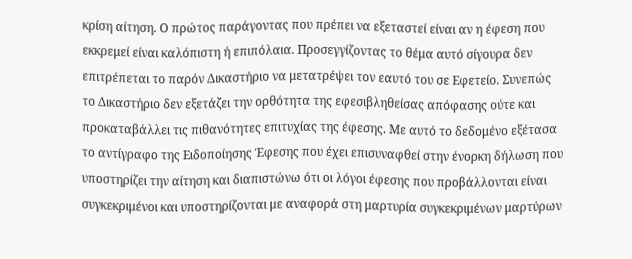κρίση αίτηση. Ο πρώτος παράγοντας που πρέπει να εξεταστεί είναι αν η έφεση που εκκρεμεί είναι καλόπιστη ή επιπόλαια. Προσεγγίζοντας το θέμα αυτό σίγουρα δεν επιτρέπεται το παρόν Δικαστήριο να μετατρέψει τον εαυτό του σε Εφετείο. Συνεπώς το Δικαστήριο δεν εξετάζει την ορθότητα της εφεσιβληθείσας απόφασης ούτε και προκαταβάλλει τις πιθανότητες επιτυχίας της έφεσης. Με αυτό το δεδομένο εξέτασα το αντίγραφο της Ειδοποίησης Έφεσης που έχει επισυναφθεί στην ένορκη δήλωση που υποστηρίζει την αίτηση και διαπιστώνω ότι οι λόγοι έφεσης που προβάλλονται είναι συγκεκριμένοι και υποστηρίζονται με αναφορά στη μαρτυρία συγκεκριμένων μαρτύρων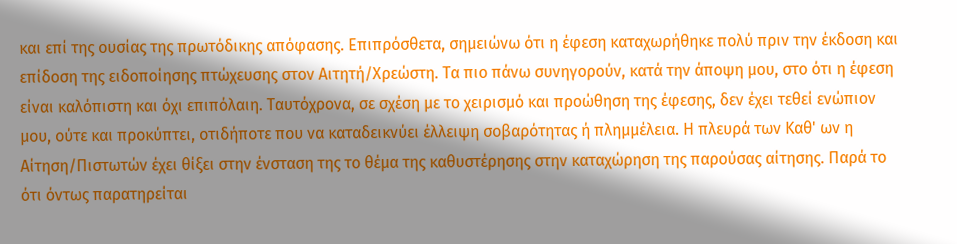και επί της ουσίας της πρωτόδικης απόφασης. Επιπρόσθετα, σημειώνω ότι η έφεση καταχωρήθηκε πολύ πριν την έκδοση και επίδοση της ειδοποίησης πτώχευσης στον Αιτητή/Χρεώστη. Τα πιο πάνω συνηγορούν, κατά την άποψη μου, στο ότι η έφεση είναι καλόπιστη και όχι επιπόλαιη. Ταυτόχρονα, σε σχέση με το χειρισμό και προώθηση της έφεσης, δεν έχει τεθεί ενώπιον μου, ούτε και προκύπτει, οτιδήποτε που να καταδεικνύει έλλειψη σοβαρότητας ή πλημμέλεια. Η πλευρά των Καθ' ων η Αίτηση/Πιστωτών έχει θίξει στην ένσταση της το θέμα της καθυστέρησης στην καταχώρηση της παρούσας αίτησης. Παρά το ότι όντως παρατηρείται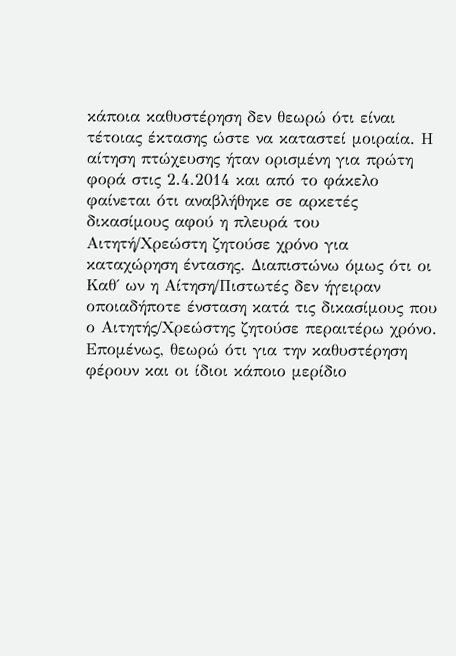κάποια καθυστέρηση δεν θεωρώ ότι είναι τέτοιας έκτασης ώστε να καταστεί μοιραία. Η αίτηση πτώχευσης ήταν ορισμένη για πρώτη φορά στις 2.4.2014 και από το φάκελο φαίνεται ότι αναβλήθηκε σε αρκετές δικασίμους αφού η πλευρά του Αιτητή/Χρεώστη ζητούσε χρόνο για καταχώρηση έντασης. Διαπιστώνω όμως ότι οι Καθ΄ ων η Αίτηση/Πιστωτές δεν ήγειραν οποιαδήποτε ένσταση κατά τις δικασίμους που ο Αιτητής/Χρεώστης ζητούσε περαιτέρω χρόνο. Επομένως, θεωρώ ότι για την καθυστέρηση φέρουν και οι ίδιοι κάποιο μερίδιο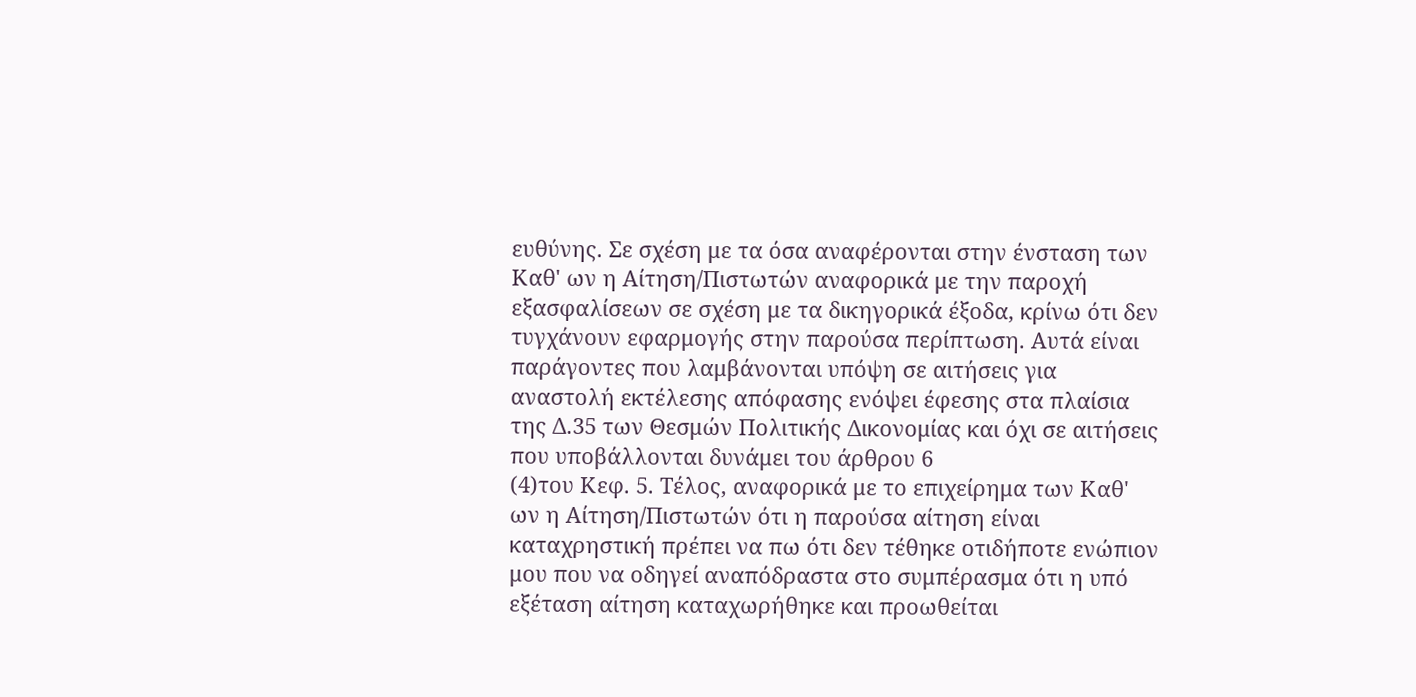ευθύνης. Σε σχέση με τα όσα αναφέρονται στην ένσταση των Καθ' ων η Αίτηση/Πιστωτών αναφορικά με την παροχή εξασφαλίσεων σε σχέση με τα δικηγορικά έξοδα, κρίνω ότι δεν τυγχάνουν εφαρμογής στην παρούσα περίπτωση. Αυτά είναι παράγοντες που λαμβάνονται υπόψη σε αιτήσεις για αναστολή εκτέλεσης απόφασης ενόψει έφεσης στα πλαίσια της Δ.35 των Θεσμών Πολιτικής Δικονομίας και όχι σε αιτήσεις που υποβάλλονται δυνάμει του άρθρου 6
(4)του Κεφ. 5. Τέλος, αναφορικά με το επιχείρημα των Καθ' ων η Αίτηση/Πιστωτών ότι η παρούσα αίτηση είναι καταχρηστική πρέπει να πω ότι δεν τέθηκε οτιδήποτε ενώπιον μου που να οδηγεί αναπόδραστα στο συμπέρασμα ότι η υπό εξέταση αίτηση καταχωρήθηκε και προωθείται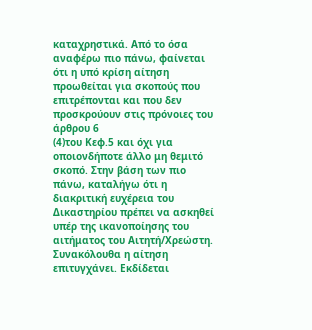καταχρηστικά. Από το όσα αναφέρω πιο πάνω, φαίνεται ότι η υπό κρίση αίτηση προωθείται για σκοπούς που επιτρέπονται και που δεν προσκρούουν στις πρόνοιες του άρθρου 6
(4)του Κεφ.5 και όχι για οποιονδήποτε άλλο μη θεμιτό σκοπό. Στην βάση των πιο πάνω, καταλήγω ότι η διακριτική ευχέρεια του Δικαστηρίου πρέπει να ασκηθεί υπέρ της ικανοποίησης του αιτήματος του Αιτητή/Χρεώστη. Συνακόλουθα η αίτηση επιτυγχάνει. Εκδίδεται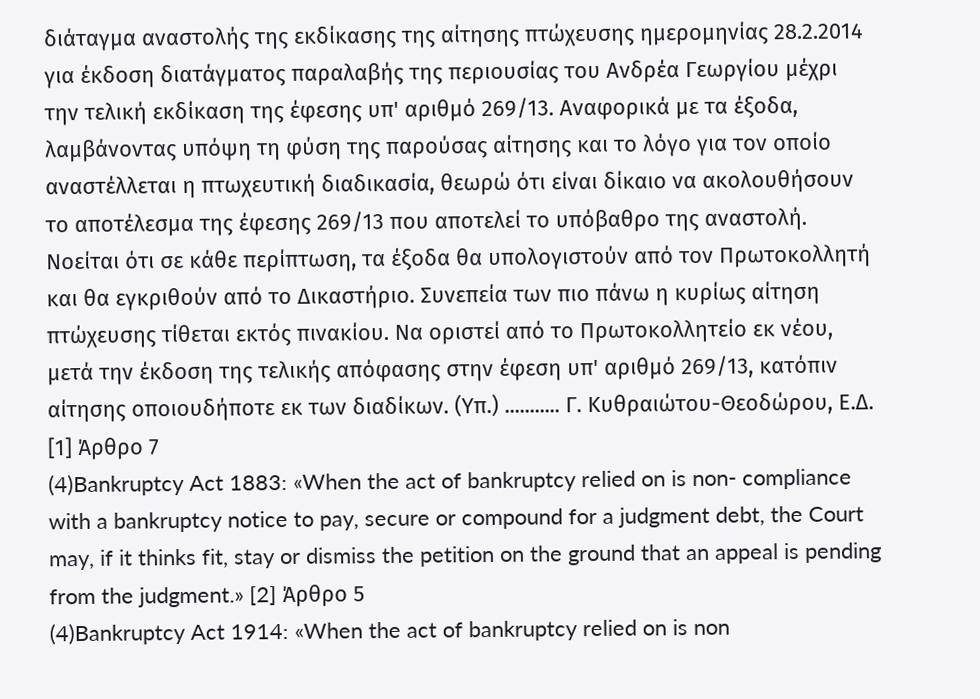διάταγμα αναστολής της εκδίκασης της αίτησης πτώχευσης ημερομηνίας 28.2.2014 για έκδοση διατάγματος παραλαβής της περιουσίας του Ανδρέα Γεωργίου μέχρι την τελική εκδίκαση της έφεσης υπ' αριθμό 269/13. Αναφορικά με τα έξοδα, λαμβάνοντας υπόψη τη φύση της παρούσας αίτησης και το λόγο για τον οποίο αναστέλλεται η πτωχευτική διαδικασία, θεωρώ ότι είναι δίκαιο να ακολουθήσουν το αποτέλεσμα της έφεσης 269/13 που αποτελεί το υπόβαθρο της αναστολή. Νοείται ότι σε κάθε περίπτωση, τα έξοδα θα υπολογιστούν από τον Πρωτοκολλητή και θα εγκριθούν από το Δικαστήριο. Συνεπεία των πιο πάνω η κυρίως αίτηση πτώχευσης τίθεται εκτός πινακίου. Να οριστεί από το Πρωτοκολλητείο εκ νέου, μετά την έκδοση της τελικής απόφασης στην έφεση υπ' αριθμό 269/13, κατόπιν αίτησης οποιουδήποτε εκ των διαδίκων. (Υπ.) ........... Γ. Κυθραιώτου-Θεοδώρου, Ε.Δ. [1] Άρθρο 7
(4)Bankruptcy Act 1883: «When the act of bankruptcy relied on is non- compliance with a bankruptcy notice to pay, secure or compound for a judgment debt, the Court may, if it thinks fit, stay or dismiss the petition on the ground that an appeal is pending from the judgment.» [2] Άρθρο 5
(4)Bankruptcy Act 1914: «When the act of bankruptcy relied on is non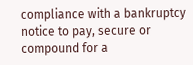compliance with a bankruptcy notice to pay, secure or compound for a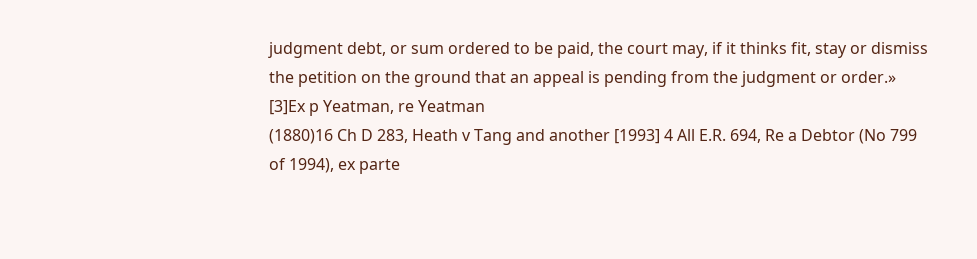judgment debt, or sum ordered to be paid, the court may, if it thinks fit, stay or dismiss the petition on the ground that an appeal is pending from the judgment or order.» [3]Ex p Yeatman, re Yeatman
(1880)16 Ch D 283, Heath v Tang and another [1993] 4 All E.R. 694, Re a Debtor (No 799 of 1994), ex parte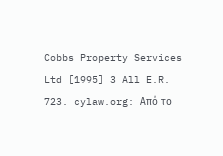Cobbs Property Services Ltd [1995] 3 All E.R. 723. cylaw.org: Από το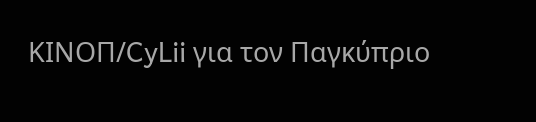ΚΙΝOΠ/CyLii για τον Παγκύπριο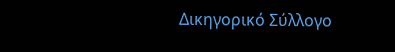Δικηγορικό Σύλλογο